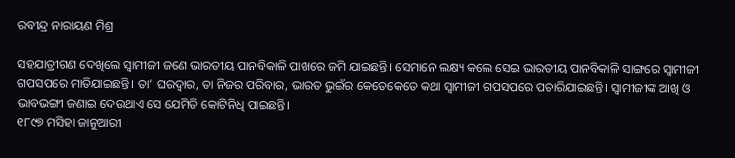ରବୀନ୍ଦ୍ର ନାରାୟଣ ମିଶ୍ର

ସହଯାତ୍ରୀଗଣ ଦେଖିଲେ ସ୍ୱାମୀଜୀ ଜଣେ ଭାରତୀୟ ପାନବିକାଳି ପାଖରେ ଜମି ଯାଇଛନ୍ତି। ସେମାନେ ଲକ୍ଷ୍ୟ କଲେ ସେଇ ଭାରତୀୟ ପାନବିକାଳି ସାଙ୍ଗରେ ସ୍ୱାମୀଜୀ ଗପସପରେ ମାତିଯାଇଛନ୍ତି। ତା’ ଘରଦ୍ୱାର, ତା ନିଜର ପରିବାର, ଭାରତ ଭୁଇଁର କେତେକେତେ କଥା ସ୍ୱାମୀଜୀ ଗପସପରେ ପଚାରିଯାଇଛନ୍ତି। ସ୍ୱାମୀଜୀଙ୍କ ଆଖି ଓ ଭାବଭଙ୍ଗୀ ଜଣାଇ ଦେଉଥାଏ ସେ ଯେମିତି କୋଟିନିଧି ପାଇଛନ୍ତି।
୧୮୯୭ ମସିହା ଜାନୁଆରୀ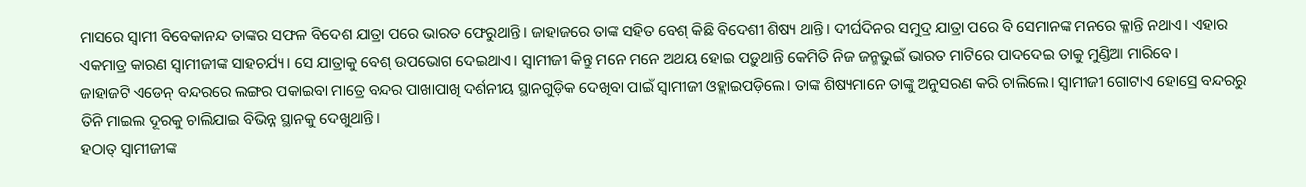ମାସରେ ସ୍ୱାମୀ ବିବେକାନନ୍ଦ ତାଙ୍କର ସଫଳ ବିଦେଶ ଯାତ୍ରା ପରେ ଭାରତ ଫେରୁଥାନ୍ତି। ଜାହାଜରେ ତାଙ୍କ ସହିତ ବେଶ୍ କିଛି ବିଦେଶୀ ଶିଷ୍ୟ ଥାନ୍ତି। ଦୀର୍ଘଦିନର ସମୁଦ୍ର ଯାତ୍ରା ପରେ ବି ସେମାନଙ୍କ ମନରେ କ୍ଳାନ୍ତି ନଥାଏ। ଏହାର ଏକମାତ୍ର କାରଣ ସ୍ୱାମୀଜୀଙ୍କ ସାହଚର୍ଯ୍ୟ। ସେ ଯାତ୍ରାକୁ ବେଶ୍ ଉପଭୋଗ ଦେଇଥାଏ। ସ୍ୱାମୀଜୀ କିନ୍ତୁ ମନେ ମନେ ଅଥୟ ହୋଇ ପଡ଼ୁଥାନ୍ତି କେମିତି ନିଜ ଜନ୍ମଭୁଇଁ ଭାରତ ମାଟିରେ ପାଦଦେଇ ତାକୁ ମୁଣ୍ଡିଆ ମାରିବେ।
ଜାହାଜଟି ଏଡେନ୍ ବନ୍ଦରରେ ଲଙ୍ଗର ପକାଇବା ମାତ୍ରେ ବନ୍ଦର ପାଖାପାଖି ଦର୍ଶନୀୟ ସ୍ଥାନଗୁଡ଼ିକ ଦେଖିବା ପାଇଁ ସ୍ୱାମୀଜୀ ଓହ୍ଲାଇପଡ଼ିଲେ। ତାଙ୍କ ଶିଷ୍ୟମାନେ ତାଙ୍କୁ ଅନୁସରଣ କରି ଚାଲିଲେ। ସ୍ୱାମୀଜୀ ଗୋଟାଏ ହୋସ୍ରେ ବନ୍ଦରରୁ ତିନି ମାଇଲ ଦୂରକୁ ଚାଲିଯାଇ ବିଭିନ୍ନ ସ୍ଥାନକୁ ଦେଖୁଥାନ୍ତି।
ହଠାତ୍ ସ୍ୱାମୀଜୀଙ୍କ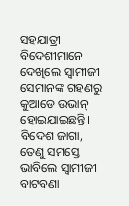ସହଯାତ୍ରୀ ବିଦେଶୀମାନେ ଦେଖିଲେ ସ୍ୱାମୀଜୀ ସେମାନଙ୍କ ଗହଣରୁ କୁଆଡେ ଉଭାନ୍ ହୋଇଯାଇଛନ୍ତି। ବିଦେଶ ଜାଗା, ତେଣୁ ସମସ୍ତେ ଭାବିଲେ ସ୍ୱାମୀଜୀ ବାଟବଣା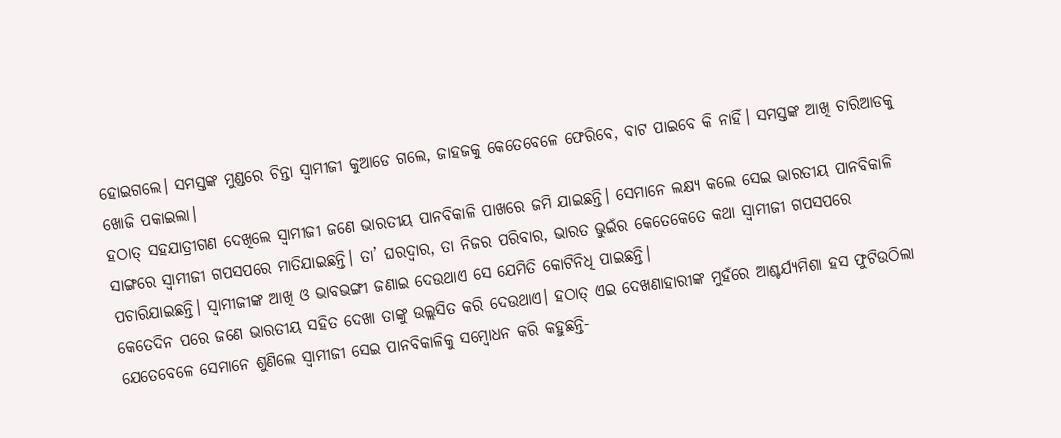ହୋଇଗଲେ। ସମସ୍ତଙ୍କ ମୁଣ୍ଡରେ ଚିନ୍ତା ସ୍ୱାମୀଜୀ କୁଆଡେ ଗଲେ, ଜାହଜକୁ କେତେବେଳେ ଫେରିବେ, ବାଟ ପାଇବେ କି ନାହିଁ। ସମସ୍ତଙ୍କ ଆଖି ଚାରିଆଡକୁ ଖୋଜି ପକାଇଲା।
ହଠାତ୍ ସହଯାତ୍ରୀଗଣ ଦେଖିଲେ ସ୍ୱାମୀଜୀ ଜଣେ ଭାରତୀୟ ପାନବିକାଳି ପାଖରେ ଜମି ଯାଇଛନ୍ତି। ସେମାନେ ଲକ୍ଷ୍ୟ କଲେ ସେଇ ଭାରତୀୟ ପାନବିକାଳି ସାଙ୍ଗରେ ସ୍ୱାମୀଜୀ ଗପସପରେ ମାତିଯାଇଛନ୍ତି। ତା’ ଘରଦ୍ୱାର, ତା ନିଜର ପରିବାର, ଭାରତ ଭୁଇଁର କେତେକେତେ କଥା ସ୍ୱାମୀଜୀ ଗପସପରେ ପଚାରିଯାଇଛନ୍ତି। ସ୍ୱାମୀଜୀଙ୍କ ଆଖି ଓ ଭାବଭଙ୍ଗୀ ଜଣାଇ ଦେଉଥାଏ ସେ ଯେମିତି କୋଟିନିଧି ପାଇଛନ୍ତି।
କେତେଦିନ ପରେ ଜଣେ ଭାରତୀୟ ସହିତ ଦେଖା ତାଙ୍କୁ ଉଲ୍ଲସିତ କରି ଦେଉଥାଏ। ହଠାତ୍ ଏଇ ଦେଖଣାହାରୀଙ୍କ ମୁହଁରେ ଆଶ୍ଚର୍ଯ୍ୟମିଶା ହସ ଫୁଟିଉଠିଲା ଯେତେବେଳେ ସେମାନେ ଶୁଣିଲେ ସ୍ୱାମୀଜୀ ସେଇ ପାନବିକାଳିକୁ ସମ୍ବୋଧନ କରି କହୁଛନ୍ତି-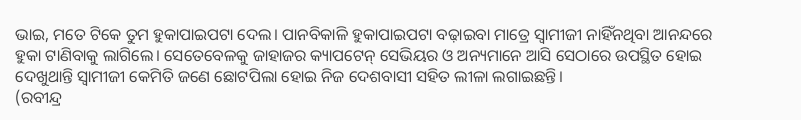ଭାଇ, ମତେ ଟିକେ ତୁମ ହୁକାପାଇପଟା ଦେଲ। ପାନବିକାଳି ହୁକାପାଇପଟା ବଢ଼ାଇବା ମାତ୍ରେ ସ୍ୱାମୀଜୀ ନାହିଁନଥିବା ଆନନ୍ଦରେ ହୁକା ଟାଣିବାକୁ ଲାଗିଲେ। ସେତେବେଳକୁ ଜାହାଜର କ୍ୟାପଟେନ୍ ସେଭିୟର ଓ ଅନ୍ୟମାନେ ଆସି ସେଠାରେ ଉପସ୍ଥିତ ହୋଇ ଦେଖୁଥାନ୍ତି ସ୍ୱାମୀଜୀ କେମିତି ଜଣେ ଛୋଟପିଲା ହୋଇ ନିଜ ଦେଶବାସୀ ସହିତ ଲୀଳା ଲଗାଇଛନ୍ତି।
(ରବୀନ୍ଦ୍ର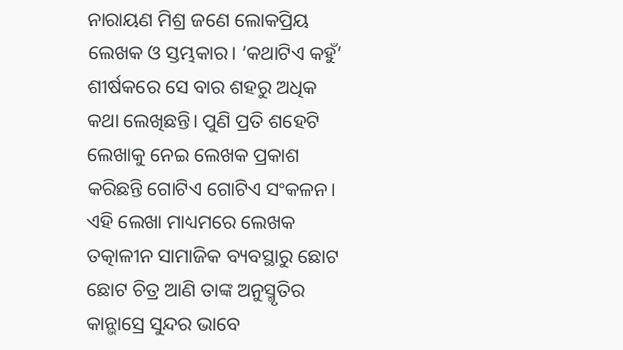ନାରାୟଣ ମିଶ୍ର ଜଣେ ଲୋକପ୍ରିୟ ଲେଖକ ଓ ସ୍ତମ୍ଭକାର। ‘କଥାଟିଏ କହୁଁ’ ଶୀର୍ଷକରେ ସେ ବାର ଶହରୁ ଅଧିକ କଥା ଲେଖିଛନ୍ତି। ପୁଣି ପ୍ରତି ଶହେଟି ଲେଖାକୁ ନେଇ ଲେଖକ ପ୍ରକାଶ କରିଛନ୍ତି ଗୋଟିଏ ଗୋଟିଏ ସଂକଳନ। ଏହି ଲେଖା ମାଧ୍ୟମରେ ଲେଖକ ତତ୍କାଳୀନ ସାମାଜିକ ବ୍ୟବସ୍ଥାରୁ ଛୋଟ ଛୋଟ ଚିତ୍ର ଆଣି ତାଙ୍କ ଅନୁସ୍ମୃତିର କାନ୍ଭାସ୍ରେ ସୁନ୍ଦର ଭାବେ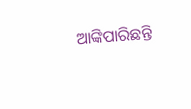ଆଙ୍କିପାରିଛନ୍ତି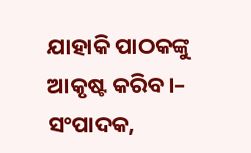ଯାହାକି ପାଠକଙ୍କୁ ଆକୃଷ୍ଟ କରିବ।– ସଂପାଦକ,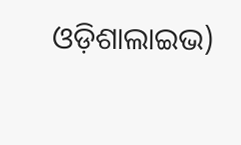ଓଡ଼ିଶାଲାଇଭ)